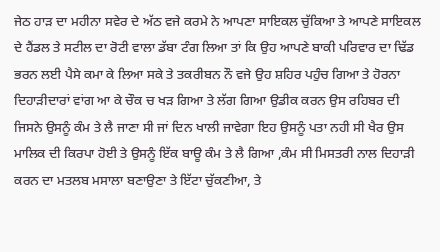ਜੇਠ ਹਾੜ ਦਾ ਮਹੀਨਾ ਸਵੇਰ ਦੇ ਅੱਠ ਵਜੇ ਕਰਮੇ ਨੇ ਆਪਣਾ ਸਾਇਕਲ ਚੁੱਕਿਆ ਤੇ ਆਪਣੇ ਸਾਇਕਲ ਦੇ ਹੈਂਡਲ ਤੇ ਸਟੀਲ ਦਾ ਰੋਟੀ ਵਾਲਾ ਡੱਬਾ ਟੰਗ ਲਿਆ ਤਾਂ ਕਿ ਉਹ ਆਪਣੇ ਬਾਕੀ ਪਰਿਵਾਰ ਦਾ ਢਿੱਡ ਭਰਨ ਲਈ ਪੈਸੇ ਕਮਾ ਕੇ ਲਿਆ ਸਕੇ ਤੇ ਤਕਰੀਬਨ ਨੌ ਵਜੇ ਉਹ ਸ਼ਹਿਰ ਪਹੁੰਚ ਗਿਆ ਤੇ ਹੋਰਨਾ ਦਿਹਾੜੀਦਾਰਾਂ ਵਾਂਗ ਆ ਕੇ ਚੌਕ ਚ ਖੜ ਗਿਆ ਤੇ ਲੱਗ ਗਿਆ ਉਡੀਕ ਕਰਨ ਉਸ ਰਹਿਬਰ ਦੀ ਜਿਸਨੇ ਉਸਨੂੰ ਕੰਮ ਤੇ ਲੈ ਜਾਣਾ ਸੀ ਜਾਂ ਦਿਨ ਖਾਲੀ ਜਾਵੇਗਾ ਇਹ ਉਸਨੂੰ ਪਤਾ ਨਹੀ ਸੀ ਖੈਰ ਉਸ ਮਾਲਿਕ ਦੀ ਕਿਰਪਾ ਹੋਈ ਤੇ ਉਸਨੂੰ ਇੱਕ ਬਾਊ ਕੰਮ ਤੇ ਲੈ ਗਿਆ ,ਕੰਮ ਸੀ ਮਿਸਤਰੀ ਨਾਲ ਦਿਹਾੜੀ ਕਰਨ ਦਾ ਮਤਲਬ ਮਸਾਲਾ ਬਣਾਉਣਾ ਤੇ ਇੱਟਾ ਚੁੱਕਣੀਆ, ਤੇ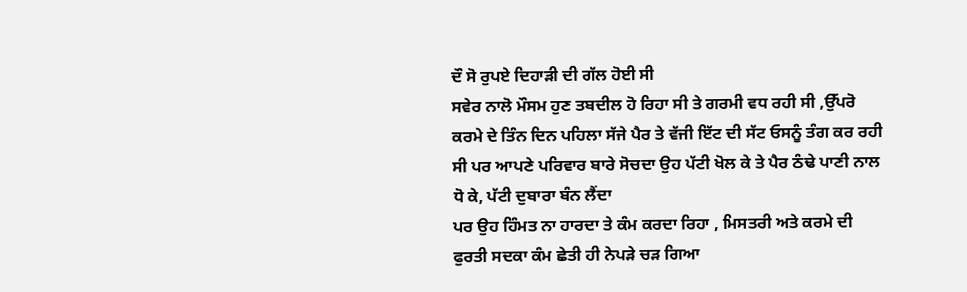ਦੌ ਸੋ ਰੁਪਏ ਦਿਹਾੜੀ ਦੀ ਗੱਲ ਹੋਈ ਸੀ
ਸਵੇਰ ਨਾਲੋ ਮੌਸਮ ਹੁਣ ਤਬਦੀਲ ਹੋ ਰਿਹਾ ਸੀ ਤੇ ਗਰਮੀ ਵਧ ਰਹੀ ਸੀ ,ਉੱਪਰੋ ਕਰਮੇ ਦੇ ਤਿੰਨ ਦਿਨ ਪਹਿਲਾ ਸੱਜੇ ਪੈਰ ਤੇ ਵੱਜੀ ਇੱਟ ਦੀ ਸੱਟ ਓਸਨੂੰ ਤੰਗ ਕਰ ਰਹੀ ਸੀ ਪਰ ਆਪਣੇ ਪਰਿਵਾਰ ਬਾਰੇ ਸੋਚਦਾ ਉਹ ਪੱਟੀ ਖੋਲ ਕੇ ਤੇ ਪੈਰ ਠੰਢੇ ਪਾਣੀ ਨਾਲ ਧੋ ਕੇ, ਪੱਟੀ ਦੁਬਾਰਾ ਬੰਨ ਲੈਂਦਾ
ਪਰ ਉਹ ਹਿੰਮਤ ਨਾ ਹਾਰਦਾ ਤੇ ਕੰਮ ਕਰਦਾ ਰਿਹਾ , ਮਿਸਤਰੀ ਅਤੇ ਕਰਮੇ ਦੀ ਫੁਰਤੀ ਸਦਕਾ ਕੰਮ ਛੇਤੀ ਹੀ ਨੇਪੜੇ ਚੜ ਗਿਆ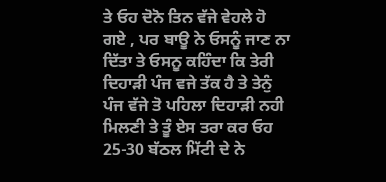ਤੇ ਓਹ ਦੋਨੋ ਤਿਨ ਵੱਜੇ ਵੇਹਲੇ ਹੋ ਗਏ , ਪਰ ਬਾਊ ਨੇ ਓਸਨੂੰ ਜਾਣ ਨਾ ਦਿੱਤਾ ਤੇ ਓਸਨੂ ਕਹਿੰਦਾ ਕਿ ਤੇਰੀ ਦਿਹਾੜੀ ਪੰਜ ਵਜੇ ਤੱਕ ਹੈ ਤੇ ਤੇਨੁੰ ਪੰਜ ਵੱਜੇ ਤੋ ਪਹਿਲਾ ਦਿਹਾੜੀ ਨਹੀ ਮਿਲਣੀ ਤੇ ਤੂੰ ਏਸ ਤਰਾ ਕਰ ਓਹ 25-30 ਬੱਠਲ ਮਿੱਟੀ ਦੇ ਨੇ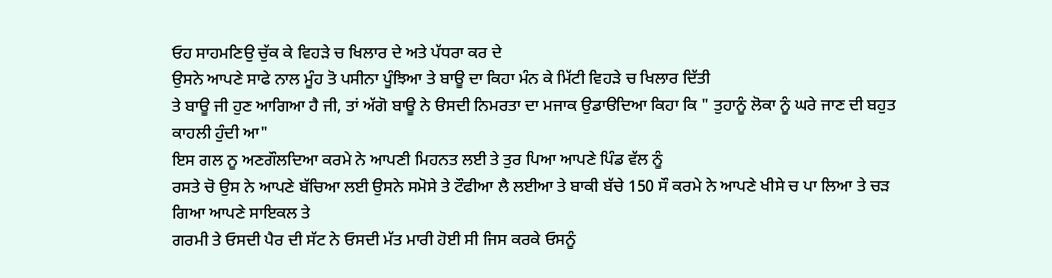ਓਹ ਸਾਹਮਣਿਉ ਚੁੱਕ ਕੇ ਵਿਹੜੇ ਚ ਖਿਲਾਰ ਦੇ ਅਤੇ ਪੱਧਰਾ ਕਰ ਦੇ
ਉਸਨੇ ਆਪਣੇ ਸਾਫੇ ਨਾਲ ਮੂੰਹ ਤੋ ਪਸੀਨਾ ਪੂੰਝਿਆ ਤੇ ਬਾਊ ਦਾ ਕਿਹਾ ਮੰਨ ਕੇ ਮਿੱਟੀ ਵਿਹੜੇ ਚ ਖਿਲਾਰ ਦਿੱਤੀ
ਤੇ ਬਾਊ ਜੀ ਹੁਣ ਆਗਿਆ ਹੈ ਜੀ, ਤਾਂ ਅੱਗੋ ਬਾਊ ਨੇ ੳਸਦੀ ਨਿਮਰਤਾ ਦਾ ਮਜਾਕ ਉਡਾੳਦਿਆ ਕਿਹਾ ਕਿ " ਤੁਹਾਨੂੰ ਲੋਕਾ ਨੂੰ ਘਰੇ ਜਾਣ ਦੀ ਬਹੁਤ ਕਾਹਲੀ ਹੁੰਦੀ ਆ"
ਇਸ ਗਲ ਨੂ ਅਣਗੌਲਦਿਆ ਕਰਮੇ ਨੇ ਆਪਣੀ ਮਿਹਨਤ ਲਈ ਤੇ ਤੁਰ ਪਿਆ ਆਪਣੇ ਪਿੰਡ ਵੱਲ ਨੂੰ
ਰਸਤੇ ਚੋ ਉਸ ਨੇ ਆਪਣੇ ਬੱਚਿਆ ਲਈ ਉਸਨੇ ਸਮੋਸੇ ਤੇ ਟੌਫੀਆ ਲੈ ਲਈਆ ਤੇ ਬਾਕੀ ਬੱਚੇ 150 ਸੌ ਕਰਮੇ ਨੇ ਆਪਣੇ ਖੀਸੇ ਚ ਪਾ ਲਿਆ ਤੇ ਚੜ ਗਿਆ ਆਪਣੇ ਸਾਇਕਲ ਤੇ
ਗਰਮੀ ਤੇ ਓਸਦੀ ਪੈਰ ਦੀ ਸੱਟ ਨੇ ਓਸਦੀ ਮੱਤ ਮਾਰੀ ਹੋਈ ਸੀ ਜਿਸ ਕਰਕੇ ਓਸਨੂੰ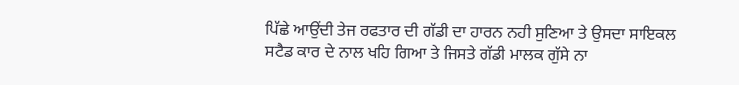ਪਿੱਛੇ ਆਉਂਦੀ ਤੇਜ ਰਫਤਾਰ ਦੀ ਗੱਡੀ ਦਾ ਹਾਰਨ ਨਹੀ ਸੁਣਿਆ ਤੇ ਉਸਦਾ ਸਾਇਕਲ ਸਟੈਡ ਕਾਰ ਦੇ ਨਾਲ ਖਹਿ ਗਿਆ ਤੇ ਜਿਸਤੇ ਗੱਡੀ ਮਾਲਕ ਗੁੱਸੇ ਨਾ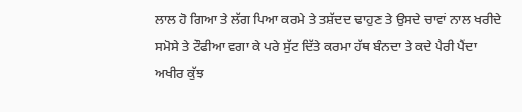ਲਾਲ ਹੋ ਗਿਆ ਤੇ ਲੱਗ ਪਿਆ ਕਰਮੇ ਤੇ ਤਸ਼ੱਦਦ ਢਾਹੁਣ ਤੇ ਉਸਦੇ ਚਾਵਾਂ ਨਾਲ ਖਰੀਦੇ ਸਮੋਸੇ ਤੇ ਟੌਫੀਆ ਵਗਾ ਕੇ ਪਰੇ ਸੁੱਟ ਦਿੱਤੇ ਕਰਮਾ ਹੱਥ ਬੰਨਦਾ ਤੇ ਕਦੇ ਪੈਰੀ ਪੈਂਦਾ ਅਖੀਰ ਕੁੱਝ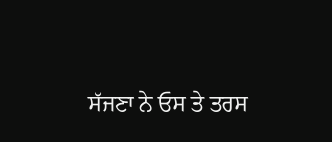ਸੱਜਣਾ ਨੇ ਓਸ ਤੇ ਤਰਸ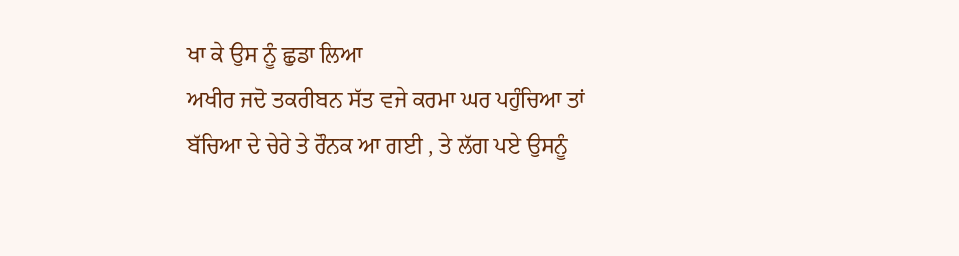ਖਾ ਕੇ ਉਸ ਨੂੰ ਛੁਡਾ ਲਿਆ
ਅਖੀਰ ਜਦੋ ਤਕਰੀਬਨ ਸੱਤ ਵਜੇ ਕਰਮਾ ਘਰ ਪਹੁੰਚਿਆ ਤਾਂ ਬੱਚਿਆ ਦੇ ਚੇਰੇ ਤੇ ਰੌਨਕ ਆ ਗਈ , ਤੇ ਲੱਗ ਪਏ ਉਸਨੂੰ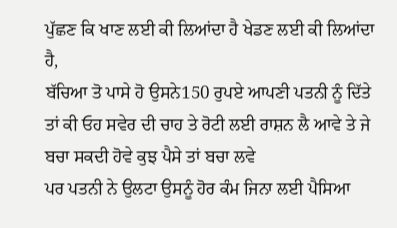ਪੁੱਛਣ ਕਿ ਖਾਣ ਲਈ ਕੀ ਲਿਆਂਦਾ ਹੈ ਖੇਡਣ ਲਈ ਕੀ ਲਿਆਂਦਾ ਹੈ,
ਬੱਚਿਆ ਤੋ ਪਾਸੇ ਹੋ ਉਸਨੇ150 ਰੁਪਏ ਆਪਣੀ ਪਤਨੀ ਨੂੰ ਦਿੱਤੇ ਤਾਂ ਕੀ ਓਹ ਸਵੇਰ ਦੀ ਚਾਹ ਤੇ ਰੋਟੀ ਲਈ ਰਾਸ਼ਨ ਲੈ ਆਵੇ ਤੇ ਜੇ ਬਚਾ ਸਕਦੀ ਹੋਵੇ ਕੁਝ ਪੈਸੇ ਤਾਂ ਬਚਾ ਲਵੇ
ਪਰ ਪਤਨੀ ਨੇ ਉਲਟਾ ਉਸਨੂੰ ਹੋਰ ਕੰਮ ਜਿਨਾ ਲਈ ਪੈਸਿਆ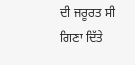ਦੀ ਜਰੂਰਤ ਸੀ ਗਿਣਾ ਦਿੱਤੇ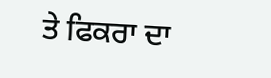ਤੇ ਫਿਕਰਾ ਦਾ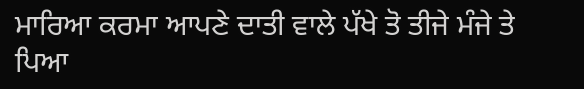ਮਾਰਿਆ ਕਰਮਾ ਆਪਣੇ ਦਾਤੀ ਵਾਲੇ ਪੱਖੇ ਤੋ ਤੀਜੇ ਮੰਜੇ ਤੇ ਪਿਆ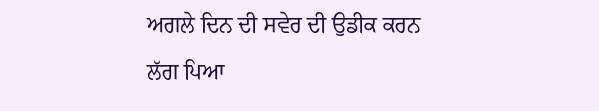ਅਗਲੇ ਦਿਨ ਦੀ ਸਵੇਰ ਦੀ ਉਡੀਕ ਕਰਨ ਲੱਗ ਪਿਆ